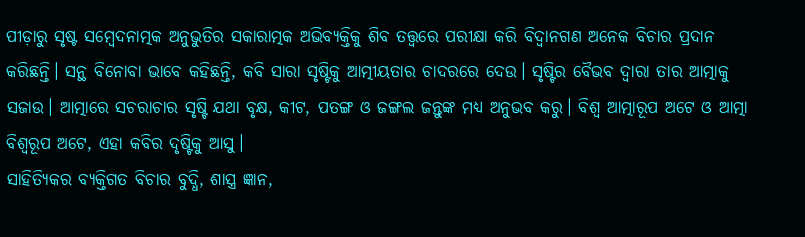ପୀଡ଼ାରୁ ସୃଷ୍ଟ ସମ୍ବେଦନାତ୍ମକ ଅନୁଭୁତିର ସକାରାତ୍ମକ ଅଭିବ୍ୟକ୍ତିକୁ ଶିବ ତତ୍ତ୍ୱରେ ପରୀକ୍ଷା କରି ବିଦ୍ୱାନଗଣ ଅନେକ ବିଚାର ପ୍ରଦାନ କରିଛନ୍ତି। ସନ୍ଥ ବିନୋବା ଭାବେ କହିଛନ୍ତି, କବି ସାରା ସୃଷ୍ଟିକୁ ଆତ୍ମୀୟତାର ଚାଦରରେ ଦେଉ। ସୃଷ୍ଟିର ବୈଭବ ଦ୍ୱାରା ତାର ଆତ୍ମାକୁ ସଜାଉ। ଆତ୍ମାରେ ସଚରାଚାର ସୃଷ୍ଟି ଯଥା ବୃକ୍ଷ, କୀଟ, ପତଙ୍ଗ ଓ ଜଙ୍ଗଲ ଜନ୍ତୁଙ୍କ ମଧ୍ୟ ଅନୁଭବ କରୁ। ବିଶ୍ୱ ଆତ୍ମାରୂପ ଅଟେ ଓ ଆତ୍ମା ବିଶ୍ଵରୂପ ଅଟେ, ଏହା କବିର ଦୃଷ୍ଟିକୁ ଆସୁ।
ସାହିତ୍ୟିକର ବ୍ୟକ୍ତିଗତ ବିଚାର ବୁଦ୍ଧି, ଶାସ୍ତ୍ର ଜ୍ଞାନ,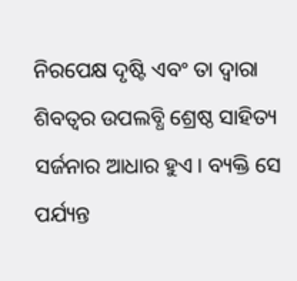ନିରପେକ୍ଷ ଦୃଷ୍ଟି ଏବଂ ତା ଦ୍ୱାରା ଶିବତ୍ୱର ଉପଲବ୍ଧି ଶ୍ରେଷ୍ଠ ସାହିତ୍ୟ ସର୍ଜନାର ଆଧାର ହୁଏ। ବ୍ୟକ୍ତି ସେ ପର୍ଯ୍ୟନ୍ତ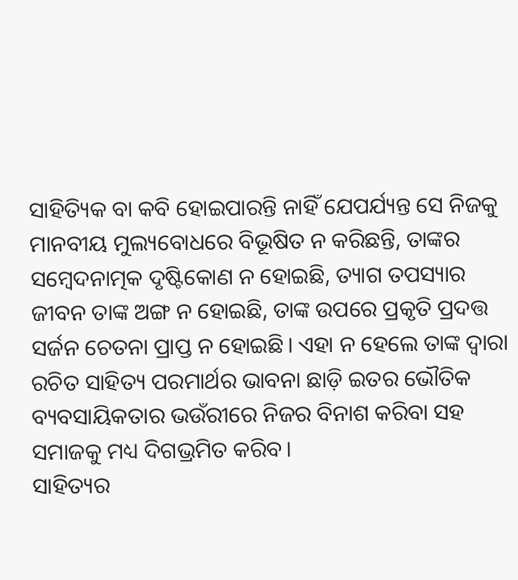ସାହିତ୍ୟିକ ବା କବି ହୋଇପାରନ୍ତି ନାହିଁ ଯେପର୍ଯ୍ୟନ୍ତ ସେ ନିଜକୁ ମାନବୀୟ ମୁଲ୍ୟବୋଧରେ ବିଭୂଷିତ ନ କରିଛନ୍ତି, ତାଙ୍କର ସମ୍ବେଦନାତ୍ମକ ଦୃଷ୍ଟିକୋଣ ନ ହୋଇଛି, ତ୍ୟାଗ ତପସ୍ୟାର ଜୀବନ ତାଙ୍କ ଅଙ୍ଗ ନ ହୋଇଛି, ତାଙ୍କ ଉପରେ ପ୍ରକୃତି ପ୍ରଦତ୍ତ ସର୍ଜନ ଚେତନା ପ୍ରାପ୍ତ ନ ହୋଇଛି। ଏହା ନ ହେଲେ ତାଙ୍କ ଦ୍ୱାରା ରଚିତ ସାହିତ୍ୟ ପରମାର୍ଥର ଭାବନା ଛାଡ଼ି ଇତର ଭୌତିକ ବ୍ୟବସାୟିକତାର ଭଉଁରୀରେ ନିଜର ବିନାଶ କରିବା ସହ ସମାଜକୁ ମଧ୍ୟ ଦିଗଭ୍ରମିତ କରିବ।
ସାହିତ୍ୟର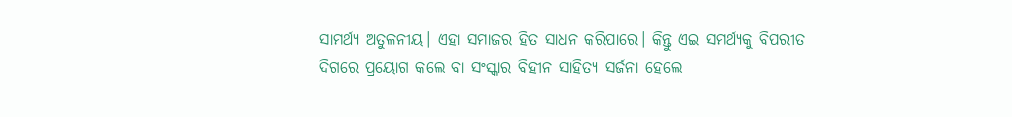ସାମର୍ଥ୍ୟ ଅତୁଳନୀୟ। ଏହା ସମାଜର ହିତ ସାଧନ କରିପାରେ। କିନ୍ତୁ ଏଇ ସମର୍ଥ୍ୟକୁ ବିପରୀତ ଦିଗରେ ପ୍ରୟୋଗ କଲେ ବା ସଂସ୍କାର ବିହୀନ ସାହିତ୍ୟ ସର୍ଜନା ହେଲେ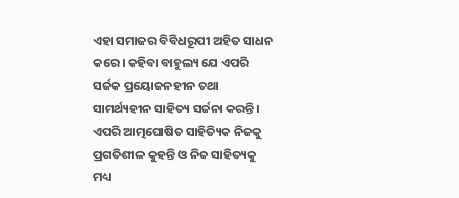ଏହା ସମାଜର ବିବିଧରୂପୀ ଅହିତ ସାଧନ କରେ। କହିବା ବାହୁଲ୍ୟ ଯେ ଏପରି ସର୍ଜକ ପ୍ରୟୋଜନହୀନ ତଥା ସାମର୍ଥ୍ୟହୀନ ସାହିତ୍ୟ ସର୍ଜନା କରନ୍ତି। ଏପରି ଆତ୍ମଘୋଷିତ ସାହିତ୍ୟିକ ନିଜକୁ ପ୍ରଗତିଶୀଳ କୁହନ୍ତି ଓ ନିଜ ସାହିତ୍ୟକୁ ମଧ୍ୟ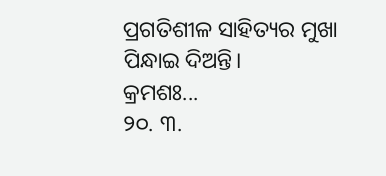ପ୍ରଗତିଶୀଳ ସାହିତ୍ୟର ମୁଖା ପିନ୍ଧାଇ ଦିଅନ୍ତି।
କ୍ରମଶଃ...
୨୦. ୩.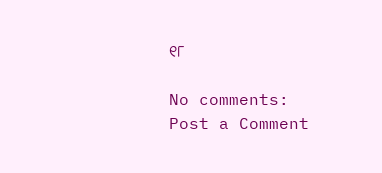୧୮

No comments:
Post a Comment